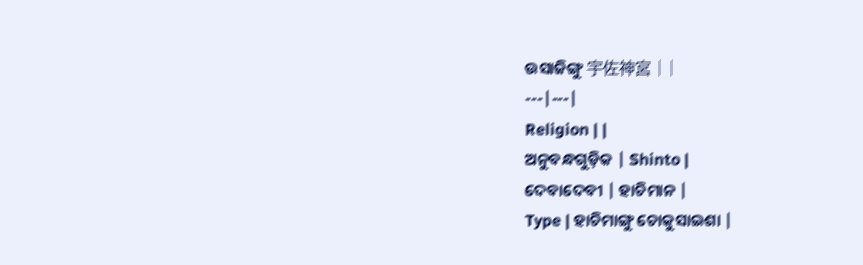ଉସାଜିଙ୍ଗୁ 宇佐神宮 | |
---|---|
Religion | |
ଅନୁବନ୍ଧଗୁଡ଼ିକ | Shinto |
ଦେବାଦେବୀ | ହାଚିମାନ |
Type | ହାଚିମାଙ୍ଗୁ ଚୋକୁସାଇଶା |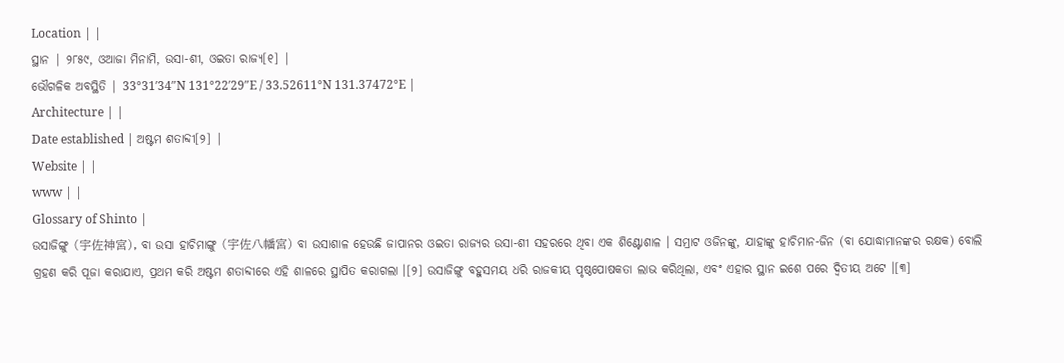Location | |
ସ୍ଥାନ | ୨୮୫୯, ଓଆଜା ମିନାମି, ଉସା-ଶୀ, ଓଇତା ରାଜ୍ଯ[୧] |
ଭୌଗଳିକ ଅବସ୍ଥିତି | 33°31′34″N 131°22′29″E / 33.52611°N 131.37472°E |
Architecture | |
Date established | ଅଷ୍ଟମ ଶତାବ୍ଦୀ[୨] |
Website | |
www | |
Glossary of Shinto |
ଉସାଜିଙ୍ଗୁ (宇佐神宮), ବା ଉସା ହାଚିମାଙ୍ଗୁ (宇佐八幡宮) ବା ଉସାଶାଳ ହେଉଛି ଜାପାନର ଓଇତା ରାଜ୍ଯର ଉସା-ଶୀ ସହରରେ ଥିବା ଏକ ଶିଣ୍ଟୋଶାଳ । ସମ୍ରାଟ ଓଜିନଙ୍କୁ, ଯାହାଙ୍କୁ ହାଚିମାନ-ଜିନ (ବା ଯୋଦ୍ଧାମାନଙ୍କର ରକ୍ଷକ) ବୋଲି ଗ୍ରହଣ କରି ପୂଜା କରାଯାଏ, ପ୍ରଥମ କରି ଅଷ୍ଟମ ଶତାବ୍ଦୀରେ ଏହି ଶାଳରେ ସ୍ଥାପିତ କରାଗଲା ।[୨] ଉସାଜିଙ୍ଗୁ ବହୁସମୟ ଧରି ରାଜକୀୟ ପୃଷ୍ଠପୋଷକତା ଲାଭ କରିଥିଲା, ଏବଂ ଏହାର ସ୍ଥାନ ଇଶେ ପରେ ଦ୍ୱିତୀୟ ଅଟେ ।[୩]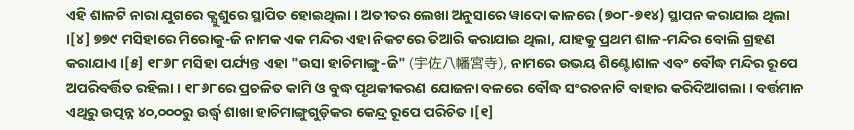ଏହି ଶାଳଟି ନାରା ଯୁଗରେ କ୍ଯୁଶୁରେ ସ୍ଥାପିତ ହୋଇଥିଲା । ଅତୀତର ଲେଖା ଅନୁସାରେ ୱାଦୋ କାଳରେ (୭୦୮-୭୧୪) ସ୍ଥାପନ କରାଯାଇ ଥିଲା ।[୪] ୭୭୯ ମସିହାରେ ମିରୋକୁ-ଜି ନାମକ ଏକ ମନ୍ଦିର ଏହା ନିକଟରେ ତିଆରି କରାଯାଇ ଥିଲା, ଯାହକୁ ପ୍ରଥମ ଶାଳ-ମନ୍ଦିର ବୋଲି ଗ୍ରହଣ କରାଯାଏ ।[୫] ୧୮୬୮ ମସିହା ପର୍ଯ୍ୟନ୍ତ ଏହା "ଉସା ହାଚିମାଙ୍ଗୁ-ଜି" (宇佐八幡宮寺), ନାମରେ ଉଭୟ ଶିଣ୍ଟୋଶାଳ ଏବଂ ବୌଦ୍ଧ ମନ୍ଦିର ରୂପେ ଅପରିବର୍ତ୍ତିତ ରହିଲା । ୧୮୬୮ରେ ପ୍ରଚଳିତ କାମି ଓ ବୁଦ୍ଧ ପୃଥକୀକରଣ ଯୋଜନା ବଳରେ ବୌଦ୍ଧ ସଂରଚନାଟି ବାହାର କରିଦିଆଗଲା । ବର୍ତ୍ତମାନ ଏଥିରୁ ଉତ୍ପନ୍ନ ୪୦,୦୦୦ରୁ ଉର୍ଦ୍ଧ୍ବ ଶାଖା ହାଚିମାଙ୍ଗୁଗୁଡ଼ିକର କେନ୍ଦ୍ର ରୂପେ ପରିଚିତ ।[୧]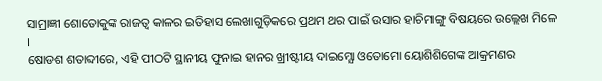ସାମ୍ରାଜ୍ଞୀ ଶୋତୋକୁଙ୍କ ରାଜତ୍ବ କାଳର ଇତିହାସ ଲେଖାଗୁଡ଼ିକରେ ପ୍ରଥମ ଥର ପାଇଁ ଉସାର ହାଚିମାଙ୍ଗୁ ବିଷୟରେ ଉଲ୍ଲେଖ ମିଳେ ।
ଷୋଡଶ ଶତାବ୍ଦୀରେ, ଏହି ପୀଠଟି ସ୍ଥାନୀୟ ଫୁନାଇ ହାନର ଖ୍ରୀଷ୍ଟୀୟ ଦାଇମ୍ଯୋ ଓତୋମୋ ୟୋଶିଶିଗେଙ୍କ ଆକ୍ରମଣର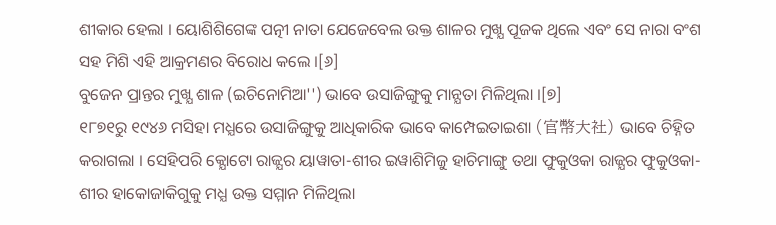ଶୀକାର ହେଲା । ୟୋଶିଶିଗେଙ୍କ ପତ୍ନୀ ନାତା ଯେଜେବେଲ ଉକ୍ତ ଶାଳର ମୁଖ୍ଯ ପୂଜକ ଥିଲେ ଏବଂ ସେ ନାରା ବଂଶ ସହ ମିଶି ଏହି ଆକ୍ରମଣର ବିରୋଧ କଲେ ।[୬]
ବୁଜେନ ପ୍ରାନ୍ତର ମୁଖ୍ଯ ଶାଳ (ଇଚିନୋମିଆ'') ଭାବେ ଉସାଜିଙ୍ଗୁକୁ ମାନ୍ଯତା ମିଳିଥିଲା ।[୭]
୧୮୭୧ରୁ ୧୯୪୬ ମସିହା ମଧ୍ଯରେ ଉସାଜିଙ୍ଗୁକୁ ଆଧିକାରିକ ଭାବେ କାମ୍ପେଇତାଇଶା (官幣大社) ଭାବେ ଚିହ୍ନିତ କରାଗଲା । ସେହିପରି କ୍ଯୋଟୋ ରାଜ୍ଯର ୟାୱାତା-ଶୀର ଇୱାଶିମିଜୁ ହାଚିମାଙ୍ଗୁ ତଥା ଫୁକୁଓକା ରାଜ୍ଯର ଫୁକୁଓକା-ଶୀର ହାକୋଜାକିଗୁକୁ ମଧ୍ଯ ଉକ୍ତ ସମ୍ମାନ ମିଳିଥିଲା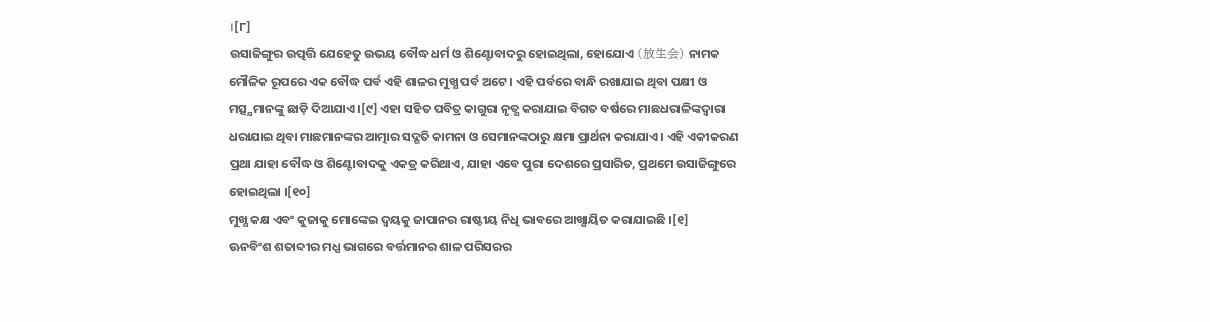।[୮]
ଉସାଜିଙ୍ଗୁର ଉତ୍ପତ୍ତି ଯେହେତୁ ଉଭୟ ବୌଦ୍ଧ ଧର୍ମ ଓ ଶିଣ୍ଟୋବାଦରୁ ହୋଇଥିଲା, ହୋଯୋଏ (放生会) ନାମକ ମୌଳିକ ରୂପରେ ଏକ ବୌଦ୍ଧ ପର୍ବ ଏହି ଶାଳର ମୁଖ୍ଯ ପର୍ବ ଅଟେ । ଏହି ପର୍ବରେ ବାନ୍ଧି ରଖାଯାଇ ଥିବା ପକ୍ଷୀ ଓ ମତ୍ସ୍ଯମାନଙ୍କୁ ଛାଡ଼ି ଦିଆଯାଏ ।[୯] ଏହା ସହିତ ପବିତ୍ର କାଗୁରା ନୃତ୍ଯ କରାଯାଇ ବିଗତ ବର୍ଷରେ ମାଛଧରାଳିଙ୍କଦ୍ୱାରା ଧରାଯାଇ ଥିବା ମାଛମାନଙ୍କର ଆତ୍ମାର ସଦ୍ଗତି କାମନା ଓ ସେମାନଙ୍କଠାରୁ କ୍ଷମା ପ୍ରାର୍ଥନା କରାଯାଏ । ଏହି ଏକୀକରଣ ପ୍ରଥା ଯାହା ବୌଦ୍ଧ ଓ ଶିଣ୍ଟୋବାଦକୁ ଏକତ୍ର କରିଥାଏ, ଯାହା ଏବେ ପୁରା ଦେଶରେ ପ୍ରସାରିତ, ପ୍ରଥମେ ଉସାଜିଙ୍ଗୁରେ ହୋଇଥିଲା ।[୧୦]
ମୁଖ୍ଯ କକ୍ଷ ଏବଂ କୁଜାକୁ ମୋଙ୍କେଇ ଦ୍ୱୟକୁ ଜାପାନର ରାଷ୍ଟୀୟ ନିଧି ଭାବରେ ଆଖ୍ଯାୟିତ କରାଯାଇଛି ।[୧]
ଊନବିଂଶ ଶତାବ୍ଦୀର ମଧ୍ଯ ଭାଗରେ ବର୍ତ୍ତମାନର ଶାଳ ପରିସରର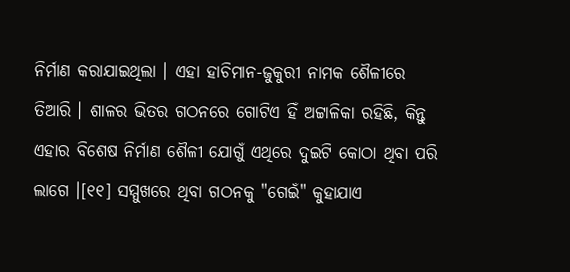ନିର୍ମାଣ କରାଯାଇଥିଲା । ଏହା ହାଚିମାନ-ଜୁକୁରୀ ନାମକ ଶୈଳୀରେ ତିଆରି । ଶାଳର ଭିତର ଗଠନରେ ଗୋଟିଏ ହିଁ ଅଟ୍ଟାଳିକା ରହିଛି, କିନ୍ତୁ ଏହାର ବିଶେଷ ନିର୍ମାଣ ଶୈଳୀ ଯୋଗୁଁ ଏଥିରେ ଦୁଇଟି କୋଠା ଥିବା ପରି ଲାଗେ ।[୧୧] ସମ୍ମୁଖରେ ଥିବା ଗଠନକୁ "ଗେଇଁ" କୁହାଯାଏ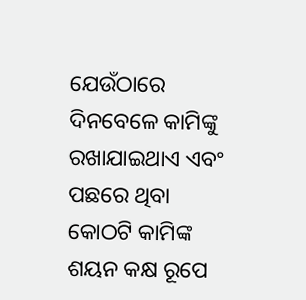ଯେଉଁଠାରେ ଦିନବେଳେ କାମିଙ୍କୁ ରଖାଯାଇଥାଏ ଏବଂ ପଛରେ ଥିବା କୋଠଟି କାମିଙ୍କ ଶୟନ କକ୍ଷ ରୂପେ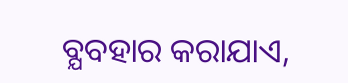ବ୍ଯବହାର କରାଯାଏ,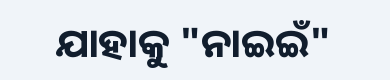ଯାହାକୁ "ନାଇଇଁ"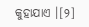କୁହାଯାଏ ।[୨]